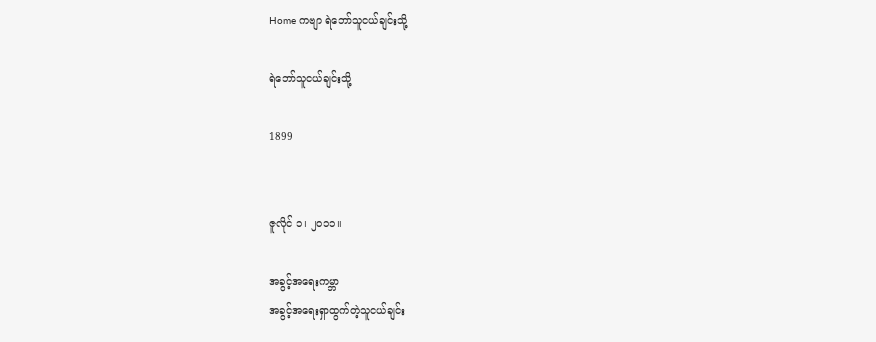Home ကဗျာ ရဲ‌ဘော်သူငယ်ချင်းသို့

ရဲ‌ဘော်သူငယ်ချင်းသို့

1899


ဇူလိုင် ၁၊ ၂၀၁၁။

အခွင့်အ‌ရေးကမ္ဘာ
အခွင့်အ‌ရေးရှာထွက်တဲ့သူငယ်ချင်း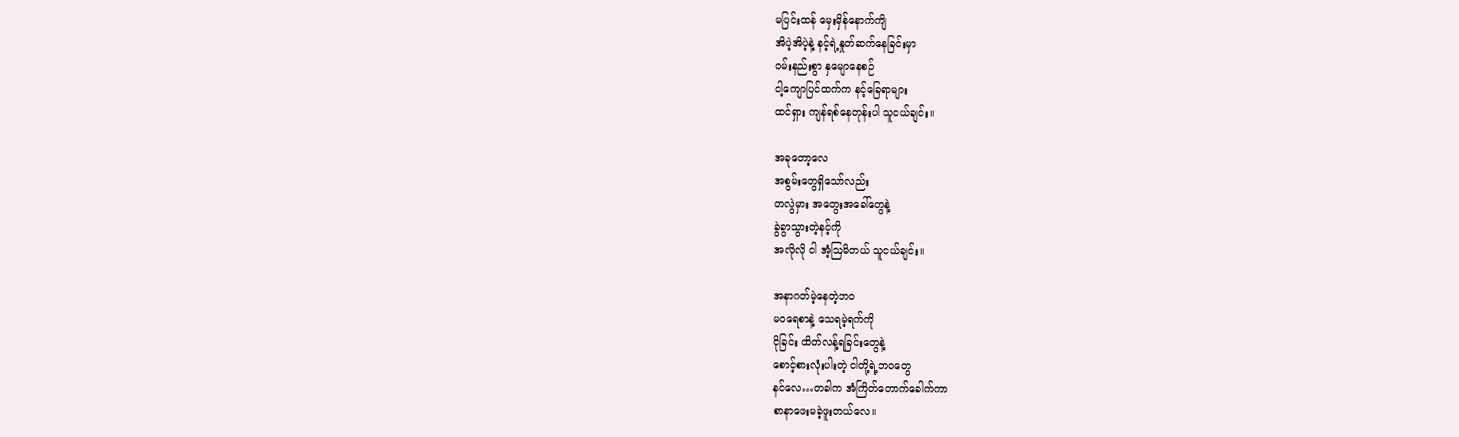မပြင်းထန် ‌မှေးမှိန်‌နောက်ကျိ
အိပဲ့အိပဲ့နဲ့ နင့်ရဲ့နှုတ်ဆက်‌နေခြင်းမှာ
ဝမ်းနည်းစွာ နှ‌မျော‌နေစဉ်
ငါ့‌ကျောပြင်ထက်က နင့်‌ခြေရာများ
ထင်ရှား ကျန်ရစ်‌နေတုန်းပါ သူငယ်ချင်း။

အခု‌တော့‌လေ
အစွမ်း‌တွေရှိ‌သော်လည်း
တလွဲမှား အ‌တွေးအ‌ခေါ်‌တွေနဲ့
ခွဲခွာသွားတဲ့နင့်ကို
အလိုလို ငါ အံ့ဩမိတယ် သူငယ်ချင်း။

အနာဂတ်မဲ့‌နေတဲ့ဘဝ
မဝ‌ရေစာနဲ့ ‌သေရမဲ့ရက်ကို
ငိုခြင်း ထိတ်လန့်ရခြင်း‌တွေနဲ့
စောင့်စားလုံးပါးတဲ့ ငါတို့ရဲ့ဘဝ‌တွေ
နင်‌လေ…တခါက အံကြိတ်‌တောက်‌ခေါက်ကာ
စာနာ‌ဖေးမခဲ့ဖူးတယ်‌လေ။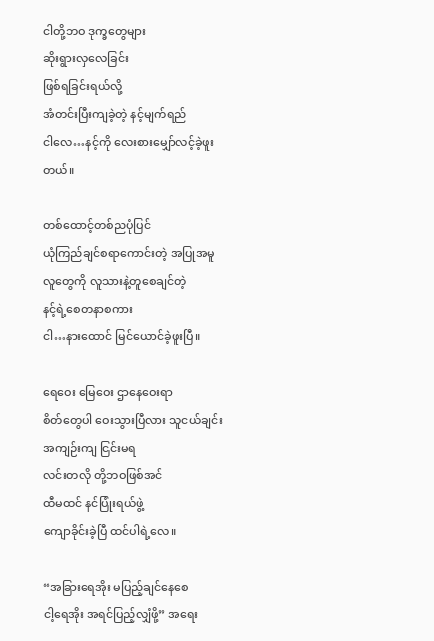ငါတို့ဘဝ ဒုက္ခ‌တွေများ
ဆိုးရွားလှ‌လေခြင်း
ဖြစ်ရခြင်းရယ်လို့
အံတင်းပြီးကျခဲ့တဲ့ နင့်မျက်ရည်
ငါ‌လေ…နင့်ကို ‌လေးစား‌မျှော်လင့်ခဲ့ဖူးတယ်။

တစ်‌ထောင့်တစ်ညပုံပြင်
ယုံကြည်ချင်စရာ‌ကောင်းတဲ့ အပြုအမူ
လူ‌တွေကို လူသားနဲ့တူ‌စေချင်တဲ့
နင့်ရဲ့‌စေတနာစကား
ငါ…နား‌ထောင် မြင်‌ယောင်ခဲ့ဖူးပြီ။

ရေ‌ဝေး ‌မြေ‌ဝေး ဌာ‌နေ‌ဝေးရာ
စိတ်‌တွေပါ ‌ဝေးသွားပြီလား သူငယ်ချင်း
အကျဉ်းကျ ငြင်းမရ
လင်းတလို တို့ဘဝဖြစ်အင်
ထီမထင် နင်ပြုံးရယ်ဖွဲ့
ကျောခိုင်းခဲ့ပြီ ထင်ပါရဲ့‌လေ။

“အခြား‌ရေအိုး မပြည့်ချင်‌နေ‌စေ
ငါ့‌ရေအိုး အရင်ပြည့်လျှံဖို့” အ‌ရေး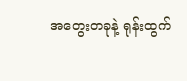အ‌တွေးတခုနဲ့ ရုန်းထွက်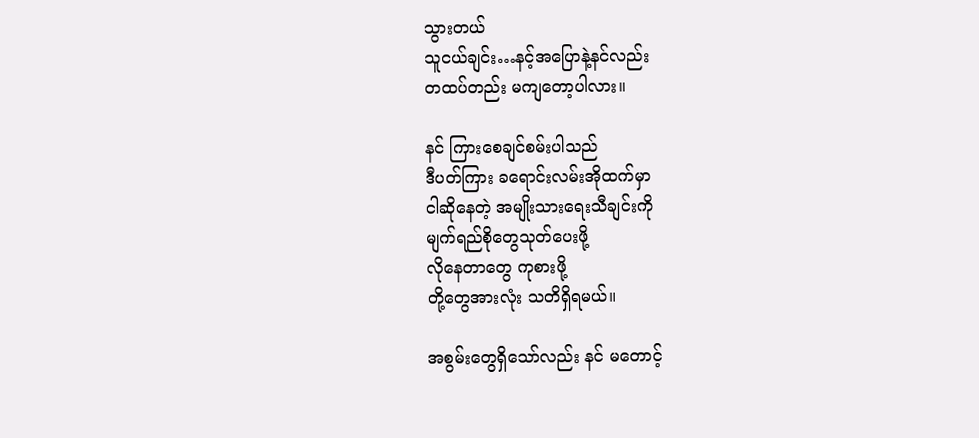သွားတယ်
သူငယ်ချင်း…နင့်အ‌ပြောနဲ့နင်လည်း
တထပ်တည်း မကျ‌တော့ပါလား။

နင် ကြား‌စေချင်စမ်းပါသည်
ဒီပတ်ကြား ခ‌ရောင်းလမ်းအိုထက်မှာ
ငါဆို‌နေတဲ့ အမျိုးသား‌ရေးသီချင်းကို
မျက်ရည်စို‌တွေသုတ်‌ပေးဖို့
လို‌နေတာ‌တွေ ကုစားဖို့
တို့‌တွေအားလုံး သတိရှိရမယ်။

အစွမ်း‌တွေရှိ‌သော်လည်း နင် မ‌တောင့်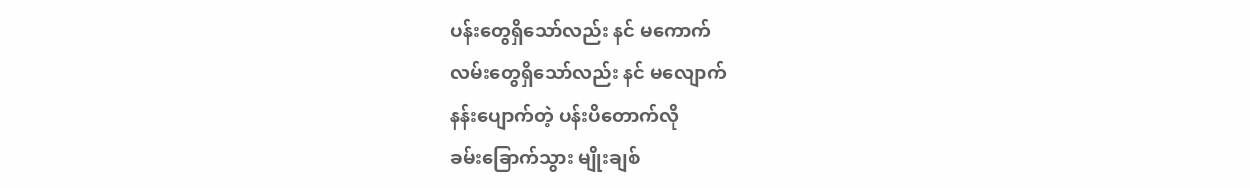ပန်း‌တွေရှိ‌သော်လည်း နင် မ‌ကောက်
လမ်း‌တွေရှိ‌သော်လည်း နင် မ‌လျောက်
နန်း‌ပျောက်တဲ့ ပန်းပိ‌တောက်လို
ခမ်း‌ခြောက်သွား မျိုးချစ်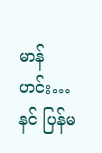မာန်
ဟင်း…နင် ပြန်မ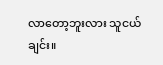လာ‌တော့ဘူးလား သူငယ်ချင်း။